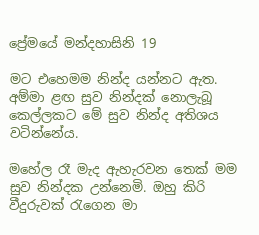ප්‍රේමයේ මන්දහාසිනි 19

මට එහෙමම නින්ද යන්නට ඇත. අම්මා ළඟ සුව නින්දක් නොලැබූ කෙල්ලකට මේ සුව නින්ද අතිශය වටින්නේය.

මහේල රෑ මැද ඇහැරවන තෙක් මම සුව නින්දක උන්නෙමි. ඔහු කිරි වීදුරුවක් රැගෙන මා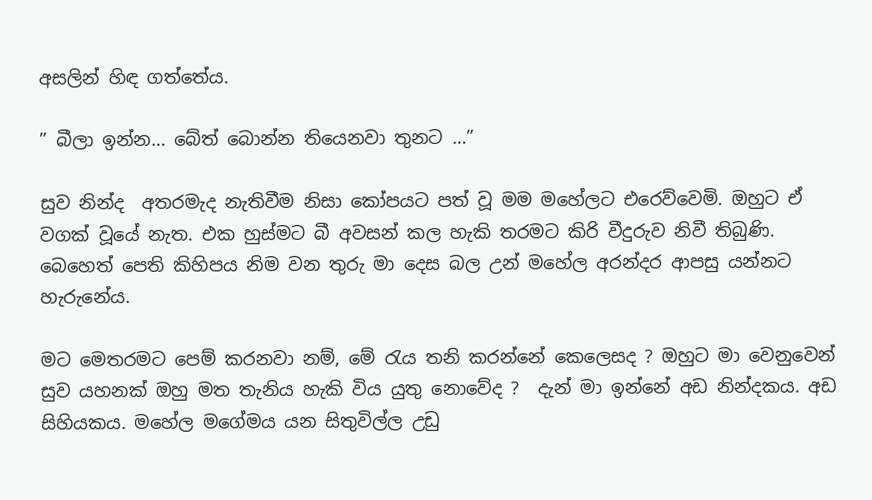අසලින් හිඳ ගත්තේය.

” බීලා ඉන්න… බේත් බොන්න තියෙනවා තුනට …”

සුව නින්ද  අතරමැද නැතිවීම නිසා කෝපයට පත් වූ මම මහේලට එරෙව්වෙමි. ඔහුට ඒ වගක් වූයේ නැත. එක හුස්මට බී අවසන් කල හැකි තරමට කිරි වීදුරුව නිවී තිබුණි. බෙහෙත් පෙති කිහිපය නිම වන තුරු මා දෙස බල උන් මහේල අරන්දර ආපසු යන්නට හැරුනේය.

මට මෙතරමට පෙම් කරනවා නම්, මේ රැය තනි කරන්නේ කෙලෙසද ? ඔහුට මා වෙනුවෙන් සුව යහනක් ඔහු මත තැනිය හැකි විය යුතු නොවේද ?  දැන් මා ඉන්නේ අඩ නින්දකය. අඩ සිහියකය. මහේල මගේමය යන සිතුවිල්ල උඩු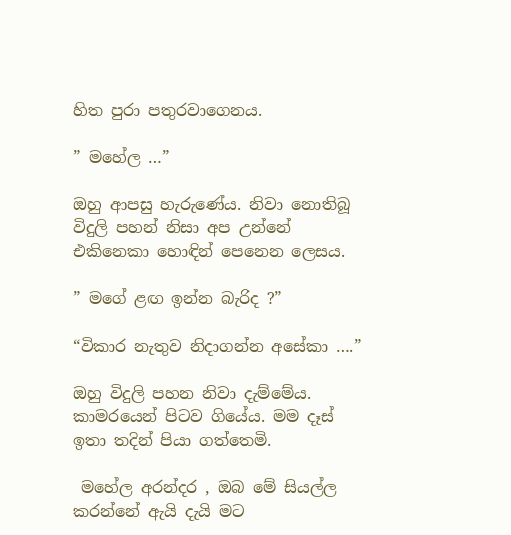හිත පුරා පතුරවාගෙනය.

” මහේල …”

ඔහු ආපසු හැරුණේය. නිවා නොතිබූ විදුලි පහන් නිසා අප උන්නේ එකිනෙකා හොඳින් පෙනෙන ලෙසය.

” මගේ ළඟ ඉන්න බැරිද ?”

“විකාර නැතුව නිදාගන්න අසේකා ….”

ඔහු විදුලි පහන නිවා දැම්මේය.  කාමරයෙන් පිටව ගියේය. මම දෑස් ඉතා තදින් පියා ගත්තෙමි.

 මහේල අරන්දර , ඔබ මේ සියල්ල කරන්නේ ඇයි දැයි මට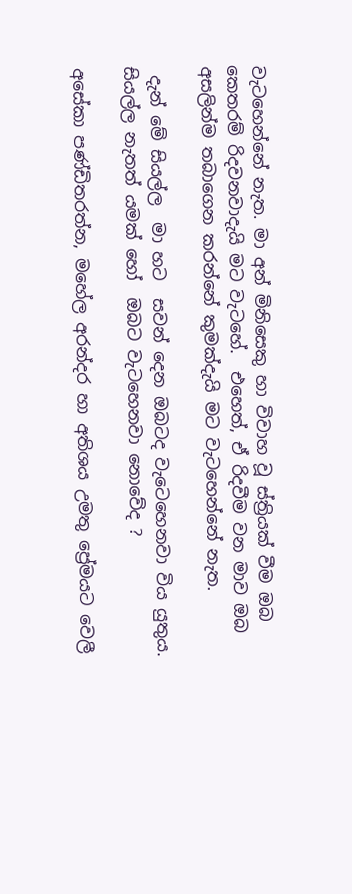වැටහෙන්නේ නැත. මා අන් මිනිසෙකු හා විවාහ වූ ස්ත්‍රියක් වීම ඔබ කෙතරම් රිදවනවාදැයි මට වැටහේ.  එහෙත්, ඒ රිදවීම වන මාව ඔබ අසලින්ම තබාගෙන කරන්නේ කුමක්දැයි මට වැටහෙන්නේ නැත.

 දැන් මේ සියල්ල  මා හට  සවන් දෙන ඔබටද වැටෙහෙනවා විය යුතුය. සියල්ල නැතත් යමක් හෝ  ඔබට වැටහෙනවා නොවේද ?

අසේකා පණ්ඩිතරත්න, මහේල අරන්දර හා අතිශය උමතු ප්‍රේමයට වෙලී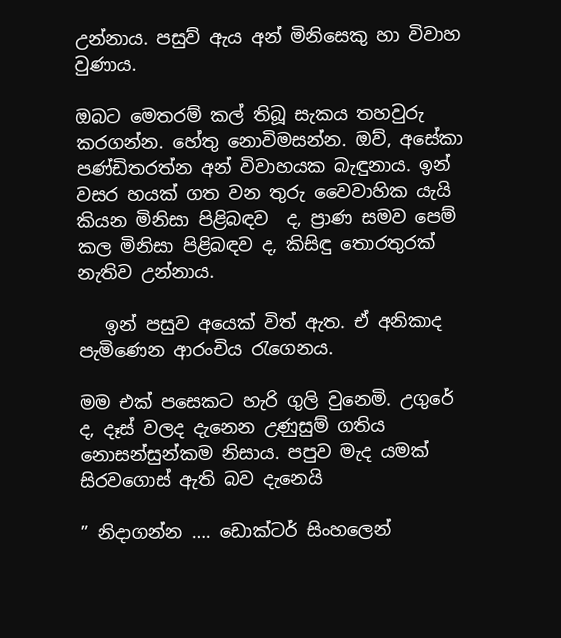උන්නාය. පසුව් ඇය අන් මිනිසෙකු හා විවාහ වුණාය.

ඔබට මෙතරම් කල් තිබූ සැකය තහවුරු කරගන්න. හේතු නොවිමසන්න. ඔව්, අසේකා පණ්ඩිතරත්න අන් විවාහයක බැ‍‍ඳුනාය. ඉන් වසර හයක් ගත වන තුරු වෛවාහික යැයි කියන මිනිසා පිළිබඳව  ද, ප්‍රාණ සමව පෙම් කල මිනිසා පිළිබඳව ද, කිසි‍‍‍ඳු තොරතුරක් නැතිව උන්නාය.

   ඉන් පසුව අයෙක් විත් ඇත. ඒ අනිකාද පැමිණෙන ආරංචිය රැගෙනය.

මම එක් පසෙකට හැරි ගුලි වුනෙමි. උගුරේ ද, දෑස් වලද දැනෙන උණුසුම් ගතිය නොසන්සුන්කම නිසාය. පපුව මැද යමක් සිරවගොස් ඇති බව දැනෙයි

” නිදාගන්න …. ඩොක්ටර් සිංහලෙන්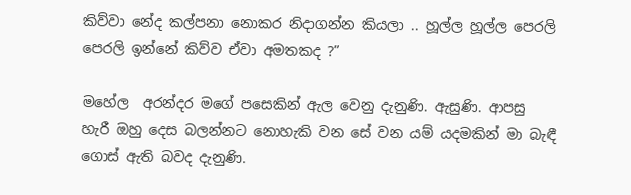කිව්වා නේද කල්පනා නොකර නිදාගන්න කියලා .. හූල්ල හූල්ල පෙරලි පෙරලි ඉන්නේ කිව්ව ඒවා අමතකද ?”

මහේල  අරන්දර මගේ පසෙකින් ඇල වෙනු දැනුණි. ඇසුණි. ආපසු හැරී ඔහු දෙස බලන්නට නොහැකි වන සේ වන යම් යදමකින් මා බැ‍ඳී ගොස් ඇති බවද දැනුණි.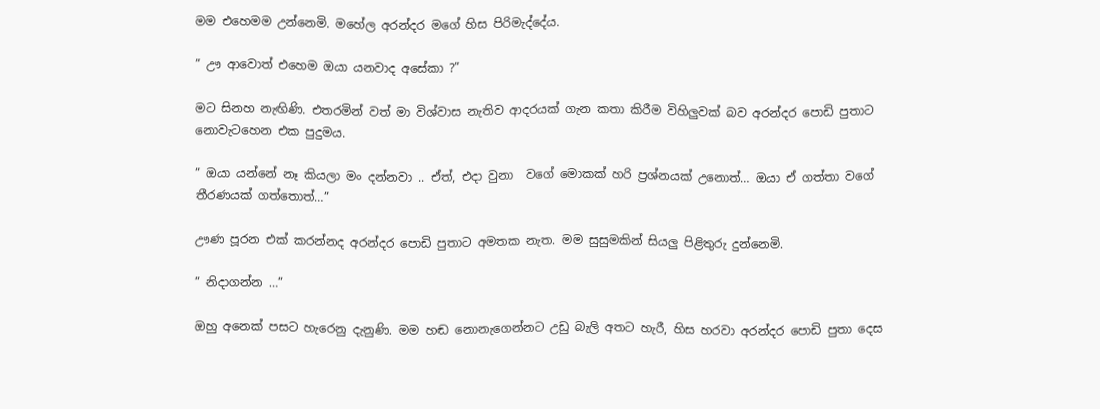මම එහෙමම උන්නෙමි. මහේල අරන්දර මගේ හිස පිරිමැද්දේය.

” ඌ ආවොත් එහෙම ඔයා යනවාද අසේකා ?”

මට සිනහ නැඟිණි. එතරමින් වත් මා විශ්වාස නැතිව ආදරයක් ගැන කතා කිරීම විහිලුවක් බව අරන්දර පොඩි පුතාට නොවැටහෙන එක පුදුමය.

” ඔයා යන්නේ නෑ කියලා මං දන්නවා .. ඒත්, එදා වුනා  වගේ මොකක් හරි ප්‍රශ්නයක් උනොත්… ඔයා ඒ ගත්තා වගේ තීරණයක් ගත්තොත්…”

ඌණ පූරන එක් කරන්නද අරන්දර පොඩි පුතාට අමතක නැත. මම සුසුමකින් සියලු පිළිතුරු දුන්නෙමි.

” නිදාගන්න …”

ඔහු අනෙක් පසට හැරෙනු දැනුණි. මම හඬ නොනැගෙන්නට උඩු බැලි අතට හැරී, හිස හරවා අරන්දර පොඩි පුතා දෙස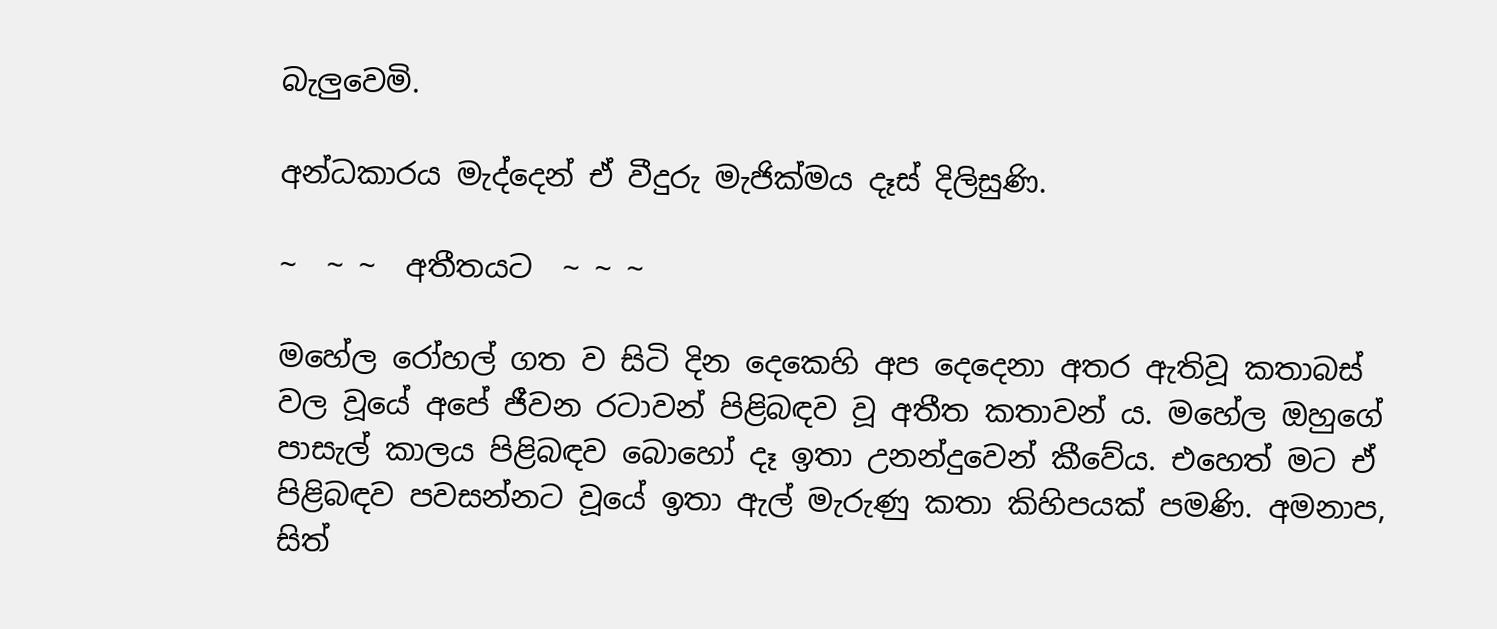බැලුවෙමි.

අන්ධකාරය මැද්දෙන් ඒ වීදුරු මැජික්මය දෑස් දිලිසුණි.

~  ~ ~  අතීතයට  ~ ~ ~

මහේල රෝහල් ගත ව සිටි දින දෙකෙහි අප දෙදෙනා අතර ඇතිවූ කතාබස් වල වූයේ අපේ ජීවන රටාවන් පිළිබඳව වූ අතීත කතාවන්‍ ය. මහේල ඔහුගේ පාසැල් කාලය පිළිබඳව බොහෝ දෑ ඉතා උනන්දුවෙන් කීවේය. එහෙත් මට ඒ පිළිබඳව පවසන්නට වූයේ ඉතා ඇල් මැරුණු කතා කිහිපයක් පමණි. අමනාප, සිත්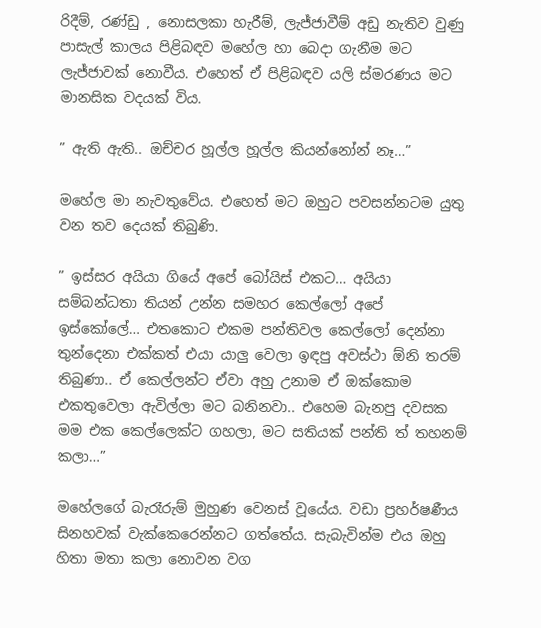රිදීම්, රණ්ඩු , නොසලකා හැරීම්, ලැජ්ජාවීම් අඩු නැතිව වුණු පාසැල් කාලය පිළිබඳව මහේල හා බෙදා ගැනීම මට ලැජ්ජාවක් නොවීය. එහෙත් ඒ පිළිබඳව යලි ස්මරණය මට මානසික වදයක් විය.

” ඇති ඇති.. ඔච්චර හූල්ල හූල්ල කියන්නෝන් නෑ…”

මහේල මා නැවතුවේය. එහෙත් මට ඔහුට පවසන්නටම යුතු වන තව දෙයක් තිබුණි.

” ඉස්සර අයියා ගියේ අපේ බෝයිස් එකට… අයියා සම්බන්ධතා තියන් උන්න සමහර කෙල්ලෝ අපේ ඉස්කෝලේ… එතකොට එකම පන්තිවල කෙල්ලෝ දෙන්නා තුන්දෙනා එක්කත් එයා යාලු වෙලා ඉඳපු අවස්ථා ඕනි තරම් තිබුණා.. ඒ කෙල්ලන්ට ඒවා අහු උනාම ඒ ඔක්කොම එකතුවෙලා ඇවිල්ලා මට බනිනවා.. එහෙම බැනපු දවසක මම එක කෙල්ලෙක්ට ගහලා, මට සතියක් පන්ති ත් තහනම් කලා…”

මහේලගේ බැරෑරුම් මුහුණ වෙනස් වූයේය. වඩා ප්‍රහර්ෂණීය සිනහවක් වැක්කෙරෙන්නට ගත්තේය. සැබැවින්ම එය ඔහු හිතා මතා කලා නොවන වග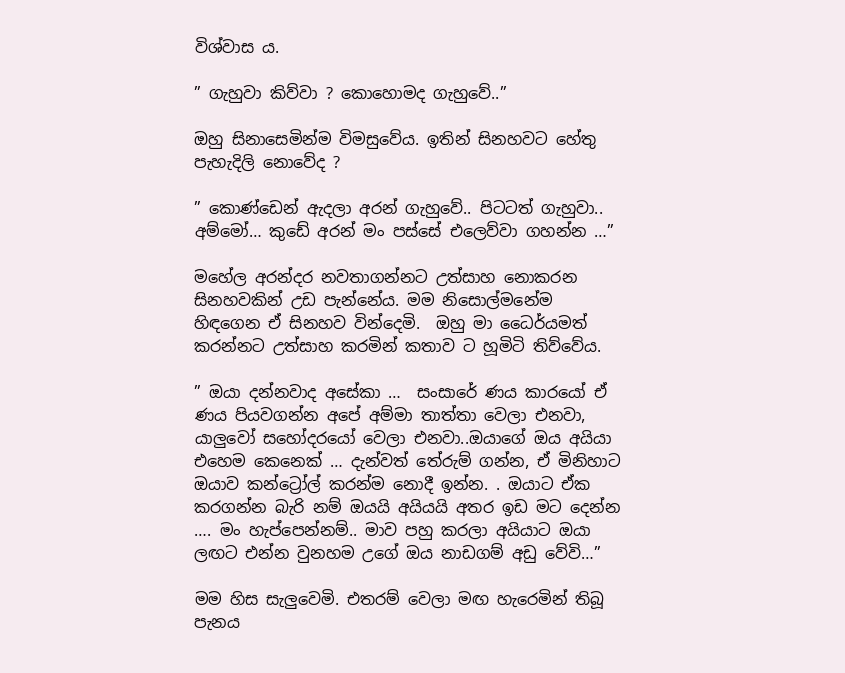විශ්වාස ය.

” ගැහුවා කිව්වා ? කොහොමද ගැහුවේ..”

ඔහු සිනාසෙමින්ම විමසුවේය. ඉතින් සිනහවට හේතු පැහැදිලි නොවේද ?

” කොණ්ඩෙන් ඇදලා අරන් ගැහුවේ.. පිටටත් ගැහුවා.. අම්මෝ… කුඩේ අරන් මං පස්සේ එලෙව්වා ගහන්න …”

මහේල අරන්දර නවතාගන්නට උත්සාහ නොකරන සිනහවකින් උඩ පැන්නේය. මම නිසොල්මනේම හිඳගෙන ඒ සිනහව වින්දෙමි.  ඔහු මා ධෛර්යමත් කරන්නට උත්සාහ කරමින් කතාව ට හූමිටි තිව්වේය.

” ඔයා දන්නවාද අසේකා …  සංසාරේ ණය කාරයෝ ඒ ණය පියවගන්න අපේ අම්මා තාත්තා වෙලා එනවා, යාලුවෝ සහෝදරයෝ වෙලා එනවා..ඔයාගේ ඔය අයියා එහෙම කෙනෙක් … දැන්වත් තේරුම් ගන්න, ඒ මිනිහාට ඔයාව කන්ට්‍රෝල් කරන්ම නොදී ඉන්න. . ඔයාට ඒක කරගන්න බැරි නම් ඔයයි අයියයි අතර ඉඩ මට දෙන්න …. මං හැප්පෙන්නම්.. මාව පහු කරලා අයියාට ඔයා ලඟට එන්න වුනහම උගේ ඔය නාඩගම් අඩු වේවි…”

මම හිස සැලුවෙමි. එතරම් වෙලා මඟ හැරෙමින් තිබූ පැනය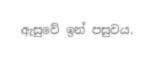ඇසුවේ ඉන් පසුවය.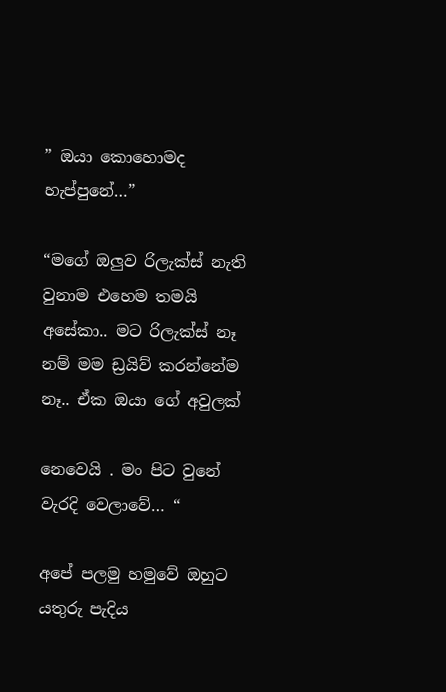” ඔයා කොහොමද හැප්පුනේ…”

“මගේ ඔලුව රිලැක්ස් නැති වුනාම එහෙම තමයි අසේකා.. මට රිලැක්ස් නෑ නම් මම ඩ්‍රයිව් කරන්නේම නෑ.. ඒක ඔයා ගේ අවුලක්

නෙවෙයි . මං පිට වුනේ වැරදි වෙලාවේ… “

අපේ පලමු හමුවේ ඔහුට යතුරු පැදිය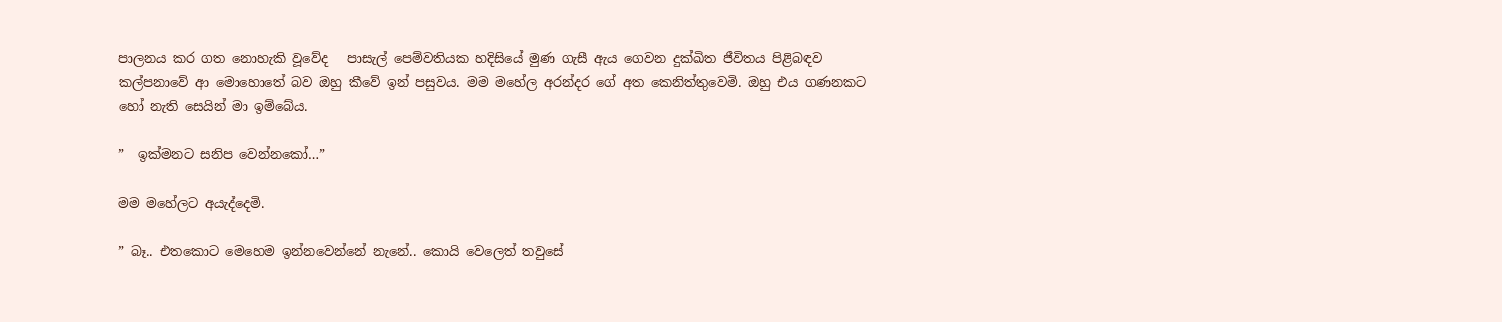පාලනය කර ගත නොහැකි වූවේද   පාසැල් පෙම්වතියක හදිසියේ මුණ ගැසී ඇය ගෙවන දුක්ඛිත ජීවිතය පිළිබඳව කල්පනාවේ ආ මොහොතේ බව ඔහු කීවේ ඉන් පසුවය. මම මහේල අරන්දර ගේ අත කෙනිත්තුවෙමි. ඔහු එය ගණනකට හෝ නැති සෙයින් මා ඉම්බේය.

”  ඉක්මනට සනිප වෙන්නකෝ…”

මම මහේලට අයැද්දෙමි.

” බෑ.. එතකොට මෙහෙම ඉන්නවෙන්නේ නැනේ.. කොයි වෙලෙත් තවුසේ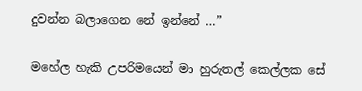දුවන්න බලාගෙන නේ ඉන්නේ …”

මහේල හැකි උපරිමයෙන් මා හුරුතල් කෙල්ලක සේ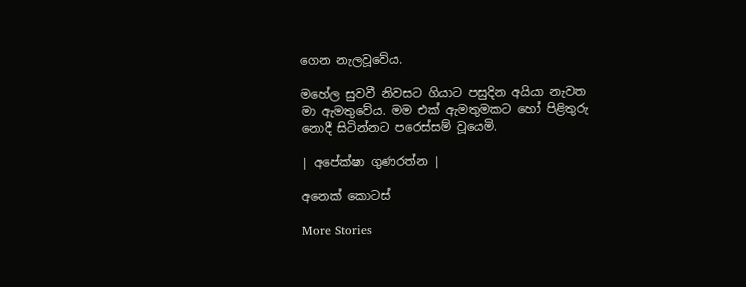ගෙන නැලවූවේය.

මහේල සුවවී නිවසට ගියාට පසුදින අයියා නැවත මා ඇමතුවේය. මම එක් ඇමතුමකට හෝ පිළිතුරු නොදී සිටින්නට පරෙස්සම් වූයෙමි.

| අපේක්ෂා ගුණරත්න |

අනෙක් කොටස්

More Stories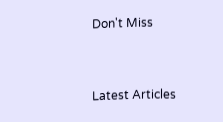Don't Miss


Latest Articles